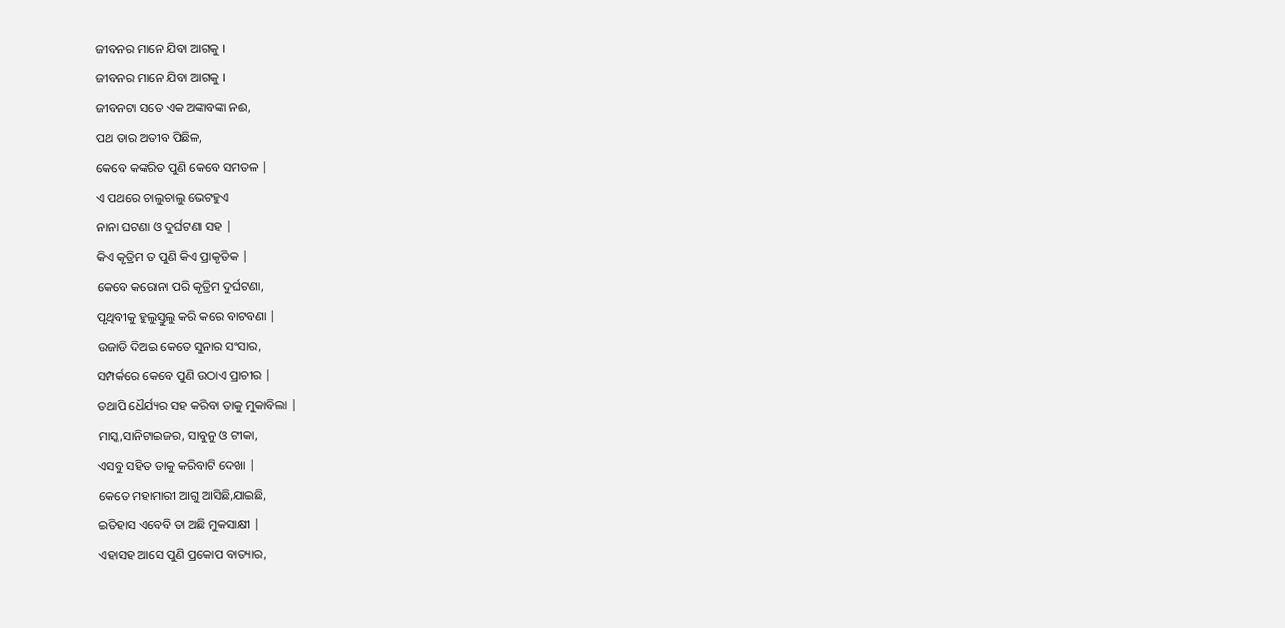ଜୀବନର ମାନେ ଯିବା ଆଗକୁ ।
ଜୀବନର ମାନେ ଯିବା ଆଗକୁ ।
ଜୀବନଟା ସତେ ଏକ ଅଙ୍କାବଙ୍କା ନଈ,
ପଥ ତାର ଅତୀବ ପିଛିଳ,
କେବେ କଙ୍କରିତ ପୁଣି କେବେ ସମତଳ |
ଏ ପଥରେ ଚାଲୁଚାଲୁ ଭେଟହୁଏ
ନାନା ଘଟଣା ଓ ଦୁର୍ଘଟଣା ସହ |
କିଏ କୃତ୍ରିମ ତ ପୁଣି କିଏ ପ୍ରାକୃତିକ |
କେବେ କରୋନା ପରି କୃତ୍ରିମ ଦୁର୍ଘଟଣା,
ପୃଥିବୀକୁ ହୁଲୁସ୍ତୁଲୁ କରି କରେ ବାଟବଣା |
ଉଜାଡି ଦିଅଇ କେତେ ସୁନାର ସଂସାର,
ସମ୍ପର୍କରେ କେବେ ପୁଣି ଉଠାଏ ପ୍ରାଚୀର |
ତଥାପି ଧୈର୍ଯ୍ୟର ସହ କରିବା ତାକୁ ମୁକାବିଲା |
ମାସ୍କ,ସାନିଟାଇଜର, ସାବୁନୁ ଓ ଟୀକା,
ଏସବୁ ସହିତ ତାକୁ କରିବାଟି ଦେଖା |
କେତେ ମହାମାରୀ ଆଗୁ ଆସିଛି,ଯାଇଛି,
ଇତିହାସ ଏବେବି ତା ଅଛି ମୁକସାକ୍ଷୀ |
ଏହାସହ ଆସେ ପୁଣି ପ୍ରକୋପ ବାତ୍ୟାର,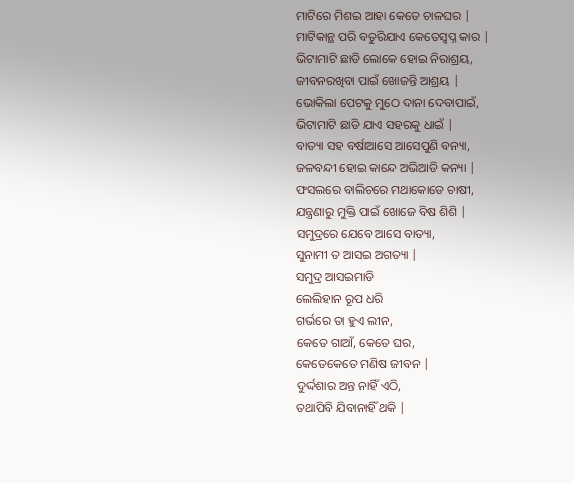ମାଟିରେ ମିଶଇ ଆହା କେତେ ଚାଳଘର |
ମାଟିକାନ୍ଥ ପରି ବତୁରିଯାଏ କେତେସ୍ୱପ୍ନ କାର |
ଭିଟାମାଟି ଛାଡି ଲୋକେ ହୋଇ ନିରାଶ୍ରୟ,
ଜୀବନରଖିବା ପାଇଁ ଖୋଜନ୍ତି ଆଶ୍ରୟ |
ଭୋକିଲା ପେଟକୁ ମୁଠେ ଦାନା ଦେବାପାଇଁ,
ଭିଟାମାଟି ଛାଡି ଯାଏ ସହରକୁ ଧାଇଁ |
ବାତ୍ୟା ସହ ବର୍ଷାଆସେ ଆସେପୁଣି ବନ୍ୟା,
ଜଳବନ୍ଦୀ ହୋଇ କାନ୍ଦେ ଅଭିଆଡି କନ୍ୟା |
ଫସଲରେ ବାଲିଚରେ ମଥାକୋଡେ ଚାଷୀ,
ଯନ୍ତ୍ରଣାରୁ ମୁକ୍ତି ପାଇଁ ଖୋଜେ ବିଷ ଶିଶି |
ସମୁଦ୍ରରେ ଯେବେ ଆସେ ବାତ୍ୟା,
ସୁନାମୀ ତ ଆସଇ ଅଗତ୍ୟା |
ସମୁଦ୍ର ଆସଇମାଡି
ଲେଲିହାନ ରୂପ ଧରି
ଗର୍ଭରେ ତା ହୁଏ ଲୀନ,
କେତେ ଗାଆଁ, କେତେ ଘର,
କେତେକେତେ ମଣିଷ ଜୀବନ |
ଦୁର୍ଦ୍ଦଶାର ଅନ୍ତ ନାହିଁ ଏଠି,
ତଥାପିବି ଯିବାନାହିଁ ଥକି |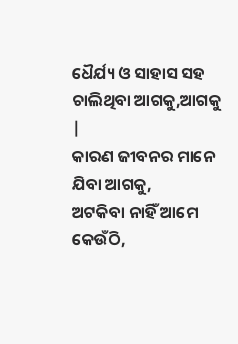ଧୈର୍ଯ୍ୟ ଓ ସାହାସ ସହ
ଚାଲିଥିବା ଆଗକୁ,ଆଗକୁ |
କାରଣ ଜୀବନର ମାନେ ଯିବା ଆଗକୁ,
ଅଟକିବା ନାହିଁ ଆମେ କେଉଁଠି,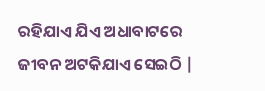ରହିଯାଏ ଯିଏ ଅଧାବାଟରେ
ଜୀବନ ଅଟକିଯାଏ ସେଇଠି |